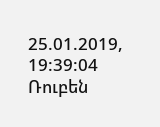25.01.2019, 19:39:04
Ռուբեն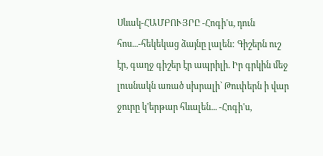Սևակ-ՀԱՄԲՈՒՅՐԸ -Հոգի'ս, դուն հոս...-հեկեկաց ձայնը լալեն: Գիշերն ուշ էր, գաղջ գիշեր էր ապրիլի. Իր գրկին մեջ լուսնակն առած սխրալի` Թուփերն ի վար ջուրը կ'երթար հևալեն... -Հոգի'ս,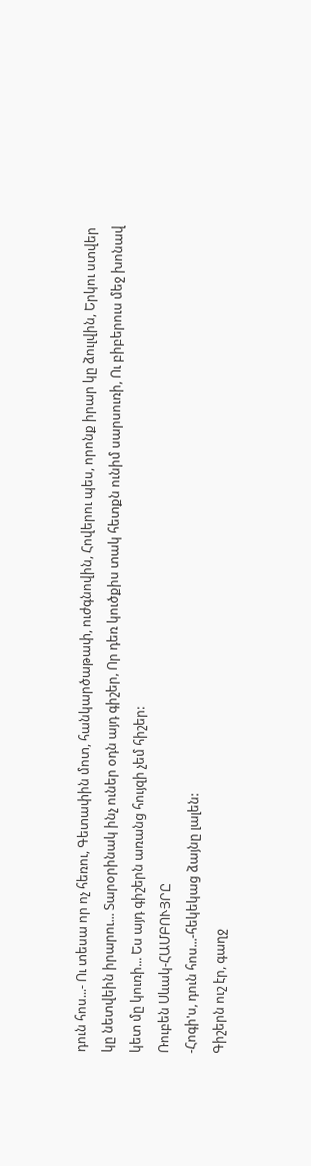դուն հոս...- Ու տեսա որ ոչ հեռու, Գետափին մոտ, հանկարծաթափ, ուժգնովին, Հովերու պես, որոնք իրար կը ձուլվին, Երկու ստվեր կը նետվեին իրարու... Տարօրինակ ինչ ուներ օդն այդ գիշեր, Որ դեռ կուծքիս տակ հետքն ունիմ սարսուռի, Ու բիբերուս մեջ խոնավ կետ մը կուռի... Ես այդ գիշերն առանց հույզի չեմ հիշեր:
Ռուբեն Սևակ-ՀԱՄԲՈՒՅՐԸ
-Հոգի'ս, դուն հոս...-հեկեկաց ձայնը լալեն:
Գիշերն ուշ էր, գաղջ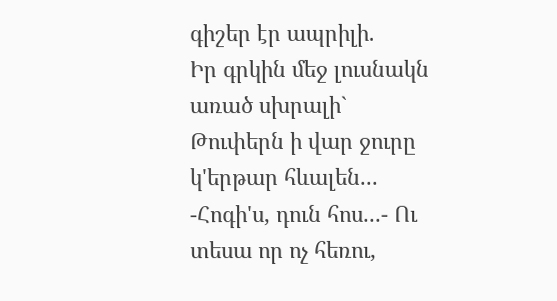գիշեր էր ապրիլի.
Իր գրկին մեջ լուսնակն առած սխրալի`
Թուփերն ի վար ջուրը կ'երթար հևալեն...
-Հոգի'ս, դուն հոս...- Ու տեսա որ ոչ հեռու,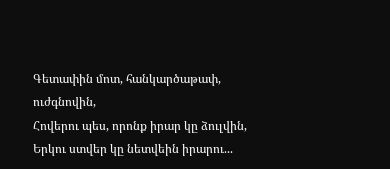Գետափին մոտ, հանկարծաթափ, ուժգնովին,
Հովերու պես, որոնք իրար կը ձուլվին,
Երկու ստվեր կը նետվեին իրարու...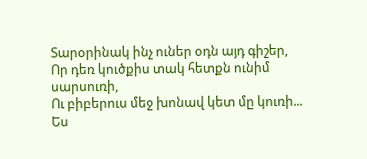Տարօրինակ ինչ ուներ օդն այդ գիշեր,
Որ դեռ կուծքիս տակ հետքն ունիմ սարսուռի,
Ու բիբերուս մեջ խոնավ կետ մը կուռի...
Ես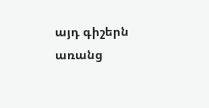այդ գիշերն առանց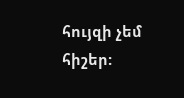հույզի չեմ հիշեր: